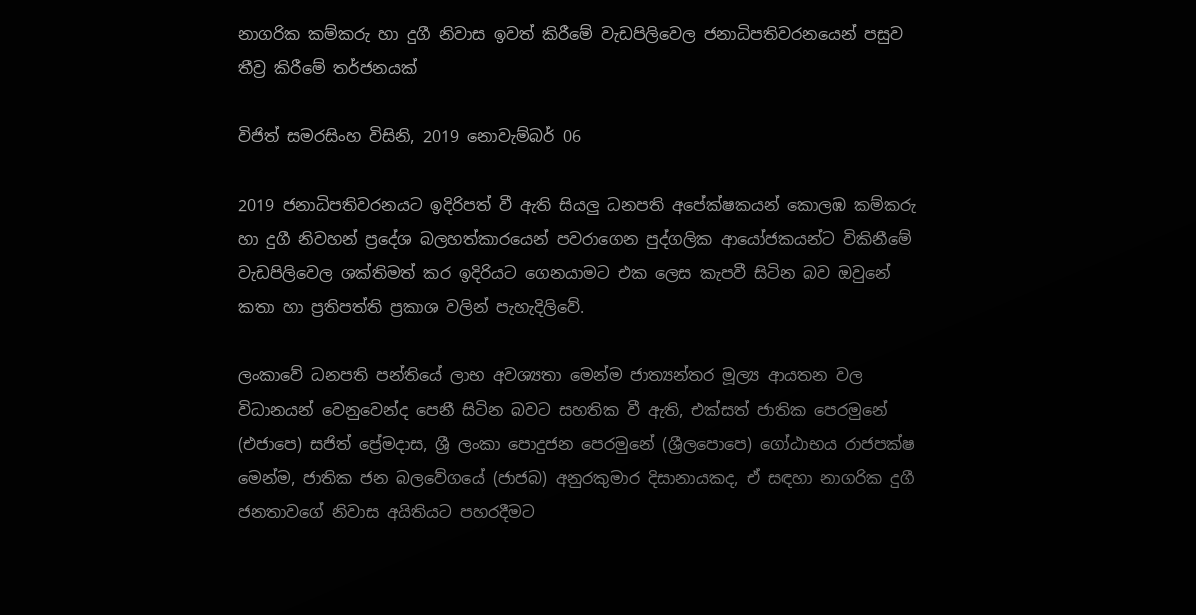නාගරික කම්කරු හා දුගී නිවාස ඉවත් කිරීමේ වැඩපිලිවෙල ජනාධිපතිවරනයෙන් පසුව තීව්‍ර කිරීමේ තර්ජනයක්

විජිත් සමරසිංහ විසිනි, 2019 නොවැම්බර් 06

2019 ජනාධිපතිවරනයට ඉදිරිපත් වී ඇති සියලු‍ ධනපති අපේක්ෂකයන් කොලඹ කම්කරු හා දුගී නිවහන් ප්‍රදේශ බලහත්කාරයෙන් පවරාගෙන පුද්ගලික ආයෝජකයන්ට විකිනීමේ වැඩපිලිවෙල ශක්තිමත් කර ඉදිරියට ගෙනයාමට එක ලෙස කැපවී සිටින බව ඔවුනේ කතා හා ප්‍රතිපත්ති ප්‍රකාශ වලින් පැහැදිලිවේ.

ලංකාවේ ධනපති පන්තියේ ලාභ අවශ්‍යතා මෙන්ම ජාත්‍යන්තර මූල්‍ය ආයතන වල විධානයන් වෙනුවෙන්ද පෙනී සිටින බවට සහතික වී ඇති, එක්සත් ජාතික පෙරමුනේ (එජාපෙ) සජිත් ප්‍රේමදාස, ශ්‍රී ලංකා පොදුජන පෙරමුනේ (ශ්‍රීලපොපෙ) ගෝඨාභය රාජපක්ෂ මෙන්ම, ජාතික ජන බලවේගයේ (ජාජබ) අනුරකුමාර දිසානායකද, ඒ සඳහා නාගරික දුගී ජනතාවගේ නිවාස අයිතියට පහරදීමට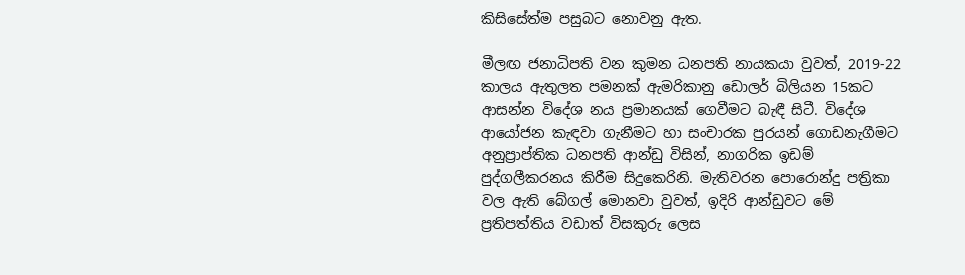කිසිසේත්ම පසුබට නොවනු ඇත.

මීලඟ ජනාධිපති වන කුමන ධනපති නායකයා වුවත්, 2019-22 කාලය ඇතුලත පමනක් ඇමරිකානු ඩොලර් බිලියන 15කට ආසන්න විදේශ නය ප්‍රමානයක් ගෙවීමට බැඳී සිටී. විදේශ ආයෝජන කැඳවා ගැනීමට හා සංචාරක පුරයන් ගොඩනැගීමට අනුප්‍රාප්තික ධනපති ආන්ඩු විසින්, නාගරික ඉඩම් පුද්ගලීකරනය කිරීම සිදුකෙරිනි. මැතිවරන පොරොන්දු පත්‍රිකා වල ඇති බේගල් මොනවා වුවත්, ඉදිරි ආන්ඩුවට මේ ප්‍රතිපත්තිය වඩාත් විසකුරු ලෙස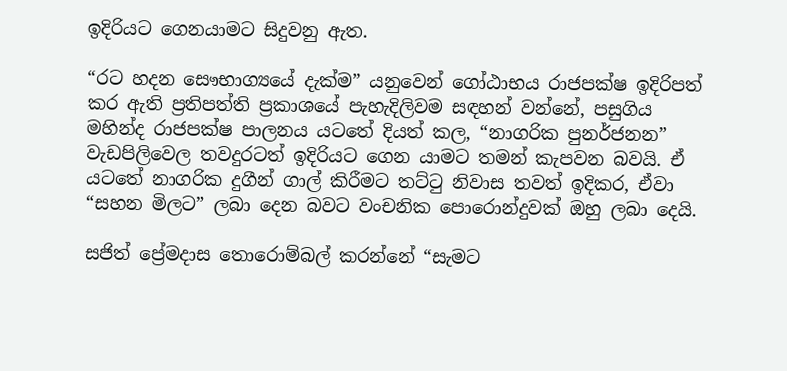ඉදිරියට ගෙනයාමට සිදුවනු ඇත.

“රට හදන සෞභාග්‍යයේ දැක්ම” යනුවෙන් ගෝඨාභය රාජපක්ෂ ඉදිරිපත් කර ඇති ප්‍රතිපත්ති ප්‍රකාශයේ පැහැදිලිවම සඳහන් වන්නේ, පසුගිය මහින්ද රාජපක්ෂ පාලනය යටතේ දියත් කල, “නාගරික පුනර්ජනන” වැඩපිලිවෙල තවදුරටත් ඉදිරියට ගෙන යාමට තමන් කැපවන බවයි. ඒ යටතේ නාගරික දුගීන් ගාල් කිරීමට තට්ටු නිවාස තවත් ඉදිකර, ඒවා “සහන මිලට” ලබා දෙන බවට වංචනික පොරොන්දුවක් ඔහු ලබා දෙයි.

සජිත් ප්‍රේමදාස තොරොම්බල් කරන්නේ “සැමට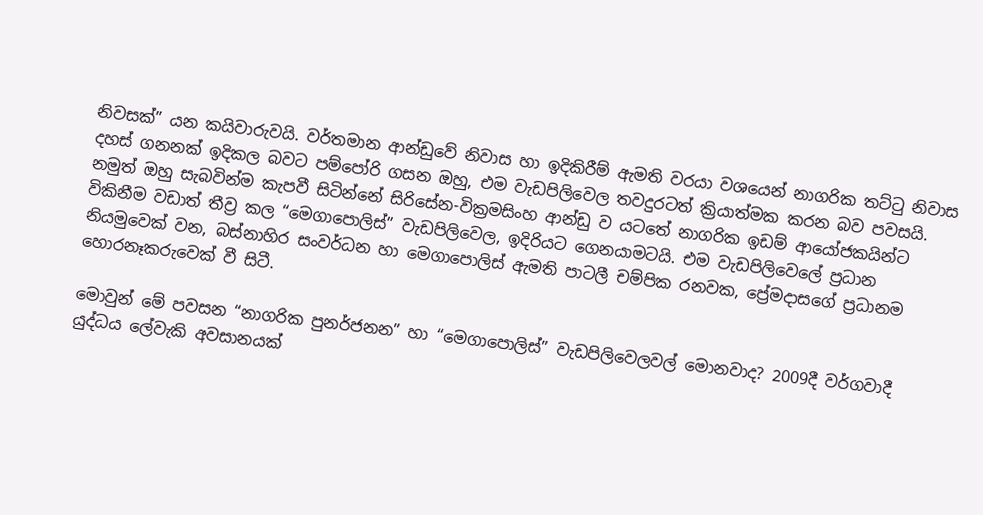නිවසක්” යන කයිවාරුවයි. වර්තමාන ආන්ඩුවේ නිවාස හා ඉදිකිරීම් ඇමති වරයා වශයෙන් නාගරික තට්ටු නිවාස දහස් ගනනක් ඉදිකල බවට පම්පෝරි ගසන ඔහු, එම වැඩපිලිවෙල තවදුරටත් ක්‍රියාත්මක කරන බව පවසයි. නමුත් ඔහු සැබවින්ම කැපවී සිටින්නේ සිරිසේන-වික්‍රමසිංහ ආන්ඩු ව යටතේ නාගරික ඉඩම් ආයෝජකයින්ට විකිනීම වඩාත් තීව්‍ර කල “මෙගාපොලිස්” වැඩපිලිවෙල, ඉදිරියට ගෙනයාමටයි. එම වැඩපිලිවෙලේ ප්‍රධාන නියමුවෙක් වන, බස්නාහිර සංවර්ධන හා මෙගාපොලිස් ඇමති පාටලී චම්පික රනවක, ප්‍රේමදාසගේ ප්‍රධානම හොරනෑකරුවෙක් වී සිටී.

මොවුන් මේ පවසන “නාගරික පුනර්ජනන” හා “මෙගාපොලිස්” වැඩපිලිවෙලවල් මොනවාද? 2009දී වර්ගවාදී යුද්ධය ලේවැකි අවසානයක්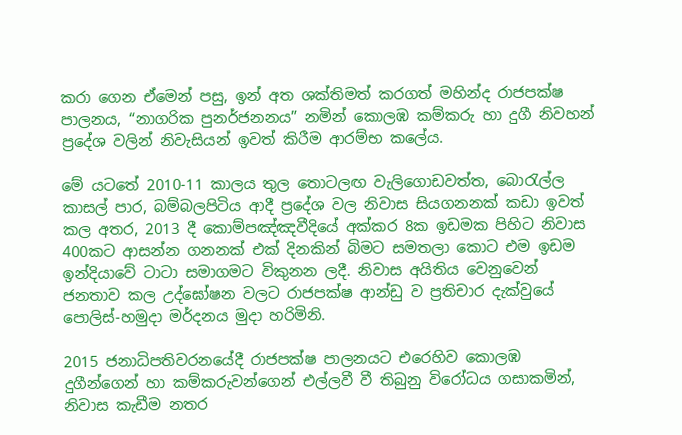කරා ගෙන ඒමෙන් පසු, ඉන් අත ශක්තිමත් කරගත් මහින්ද රාජපක්ෂ පාලනය, “නාගරික පුනර්ජනනය” නමින් කොලඹ කම්කරු හා දුගී නිවහන් ප්‍රදේශ වලින් නිවැසියන් ඉවත් කිරීම ආරම්භ කලේය.

මේ යටතේ 2010-11 කාලය තුල තොටලඟ වැලිගොඩවත්ත, බොරැල්ල කාසල් පාර, බම්බලපිටිය ආදී ප්‍රදේශ වල නිවාස සියගනනක් කඩා ඉවත් කල අතර, 2013 දී කොම්පඤ්ඤවීදියේ අක්කර 8ක ඉඩමක පිහිට නිවාස 400කට ආසන්න ගනනක් එක් දිනකින් බිමට සමතලා කොට එම ඉඩම ඉන්දියාවේ ටාටා සමාගමට විකුනන ලදී. නිවාස අයිතිය වෙනුවෙන් ජනතාව කල උද්ඝෝෂන වලට රාජපක්ෂ ආන්ඩු ව ප්‍රතිචාර දැක්වුයේ පොලිස්-හමුදා මර්දනය මුදා හරිමිනි.

2015 ජනාධිපතිවරනයේදී රාජපක්ෂ පාලනයට එරෙහිව කොලඹ දුගීන්ගෙන් හා කම්කරුවන්ගෙන් එල්ලවී වී තිබුනු විරෝධය ගසාකමින්, නිවාස කැඩීම නතර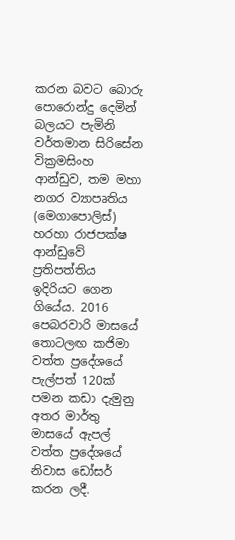කරන බවට බොරු පොරොන්දු දෙමින් බලයට පැමිනි වර්තමාන සිරිසේන වික්‍රමසිංහ ආන්ඩුව, තම මහා නගර ව්‍යාපෘතිය (මෙගාපොලිස්) හරහා රාජපක්ෂ ආන්ඩුවේ ප්‍රතිපත්තිය ඉදිරියට ගෙන ගියේය. 2016 පෙබරවාරි මාසයේ තොටලඟ කජිමා වත්ත ප්‍රදේශයේ පැල්පත් 120ක් පමන කඩා දැමුනු අතර මාර්තු මාසයේ ඇපල් වත්ත ප්‍රදේශයේ නිවාස ඩෝසර් කරන ලදී.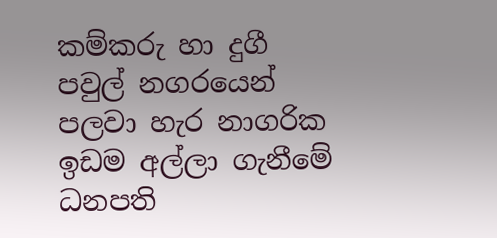කම්කරු හා දුගී පවුල් නගරයෙන් පලවා හැර නාගරික ඉඩම අල්ලා ගැනීමේ ධනපති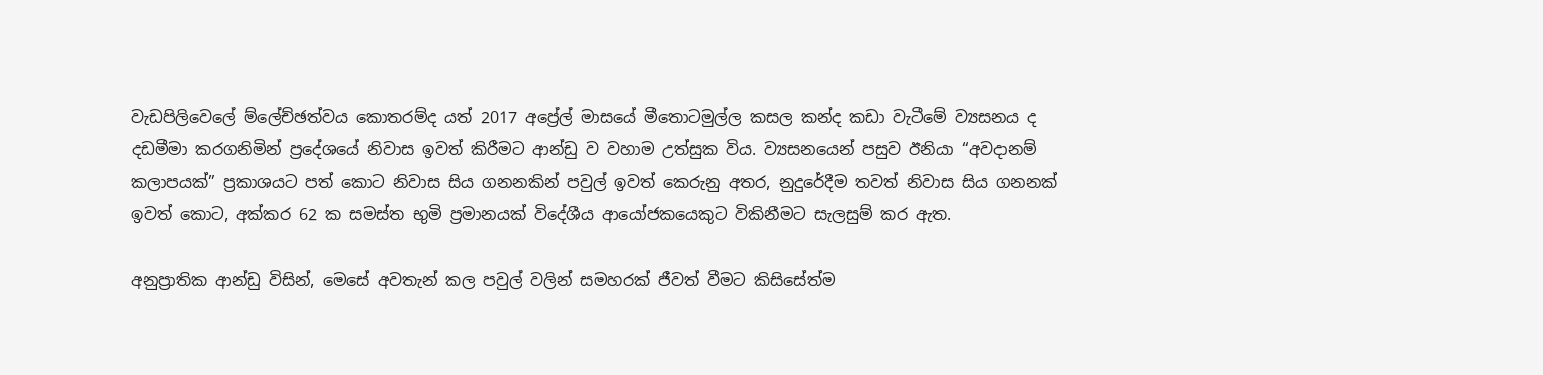වැඩපිලිවෙලේ ම්ලේච්ඡත්වය කොතරම්ද යත් 2017 අප්‍රේල් මාසයේ මීතොටමුල්ල කසල කන්ද කඩා වැටීමේ ව්‍යසනය ද දඩමීමා කරගනිමින් ප්‍රදේශයේ නිවාස ඉවත් කිරීමට ආන්ඩු ව වහාම උත්සුක විය. ව්‍යසනයෙන් පසුව ඊනියා “අවදානම් කලාපයක්” ප්‍රකාශයට පත් කොට නිවාස සිය ගනනකින් පවුල් ඉවත් කෙරුනු අතර, නුදුරේදීම තවත් නිවාස සිය ගනනක් ඉවත් කොට, අක්කර 62 ක සමස්ත භුමි ප්‍රමානයක් විදේශීය ආයෝජකයෙකුට විකිනීමට සැලසුම් කර ඇත.

අනුප්‍රාතික ආන්ඩු විසින්, මෙසේ අවතැන් කල පවුල් වලින් සමහරක් ජීවත් වීමට කිසිසේත්ම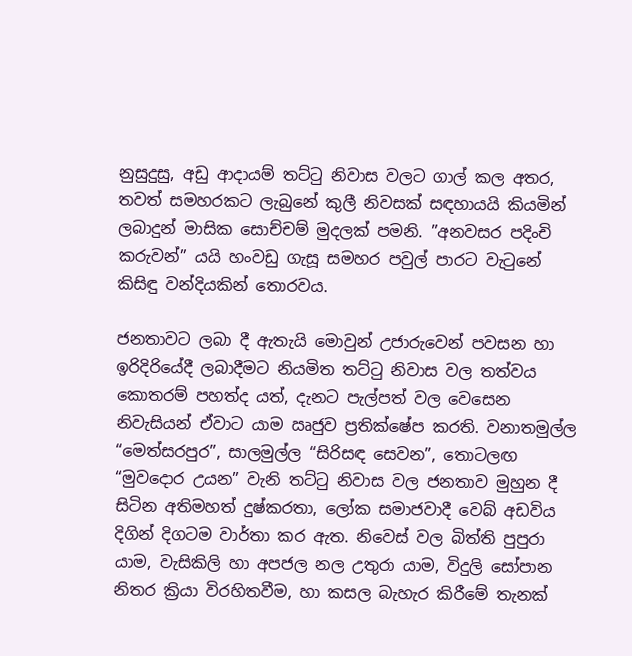නුසුදුසු, අඩු ආදායම් තට්ටු නිවාස වලට ගාල් කල අතර, තවත් සමහරකට ලැබුනේ කුලී නිවසක් සඳහායයි කියමින් ලබාදුන් මාසික සොච්චම් මුදලක් පමනි. ”අනවසර පදිංචි කරුවන්” යයි හංවඩු ගැසූ සමහර පවුල් පාරට වැටුනේ කිසිඳු වන්දියකින් තොරවය.

ජනතාවට ලබා දී ඇතැයි මොවුන් උජාරුවෙන් පවසන හා ඉරිදිරියේදී ලබාදීමට නියමිත තට්ටු නිවාස වල තත්වය කොතරම් පහත්ද යත්, දැනට පැල්පත් වල වෙසෙන නිවැසියන් ඒවාට යාම ඍජුව ප්‍රතික්ෂේප කරති. වනාතමුල්ල “මෙත්සරපුර”, සාලමුල්ල “සිරිසඳ සෙවන”, තොටලඟ “මුවදොර උයන” වැනි තට්ටු නිවාස වල ජනතාව මුහුන දී සිටින අතිමහත් දුෂ්කරතා, ලෝක සමාජවාදී වෙබ් අඩවිය දිගින් දිගටම වාර්තා කර ඇත. නිවෙස් වල බිත්ති පුපුරා යාම, වැසිකිලි හා අපජල නල උතුරා යාම, විදුලි සෝපාන නිතර ක්‍රියා විරහිතවීම, හා කසල බැහැර කිරීමේ තැනක්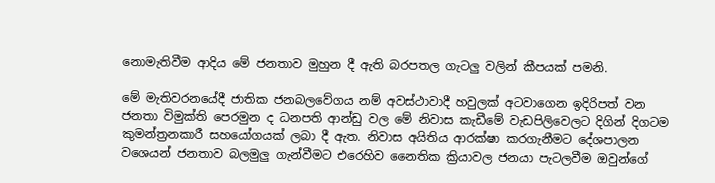නොමැතිවීම ආදිය මේ ජනතාව මුහුන දී ඇති බරපතල ගැටලු වලින් කීපයක් පමනි.

මේ මැතිවරනයේදී ජාතික ජනබලවේගය නම් අවස්ථාවාදී හවුලක් අටවාගෙන ඉදිරිපත් වන ජනතා විමුක්ති පෙරමුන ද ධනපති ආන්ඩු වල මේ නිවාස කැඩීමේ වැඩපිලිවෙලට දිගින් දිගටම කුමන්ත්‍රනකාරී සහයෝගයක් ලබා දී ඇත. නිවාස අයිතිය ආරක්ෂා කරගැනීමට දේශපාලන වශෙයන් ජනතාව බලමුලු‍ ගැන්වීමට එරෙහිව නෛතික ක්‍රියාවල ජනයා පැටලවීම ඔවුන්ගේ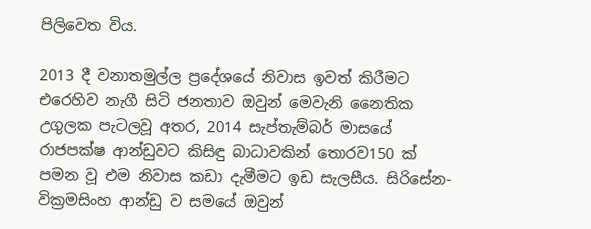පිලිවෙත විය.

2013 දී වනාතමුල්ල ප්‍රදේශයේ නිවාස ඉවත් කිරීමට එරෙහිව නැගී සිටි ජනතාව ඔවුන් මෙවැනි නෛතික උගුලක පැටලවූ අතර, 2014 සැප්තැම්බර් මාසයේ රාජපක්ෂ ආන්ඩුවට කිසිඳු බාධාවකින් තොරව150 ක් පමන වූ එම නිවාස කඩා දැමීමට ඉඩ සැලසීය. සිරිසේන-වික්‍රමසිංහ ආන්ඩු ව සමයේ ඔවුන්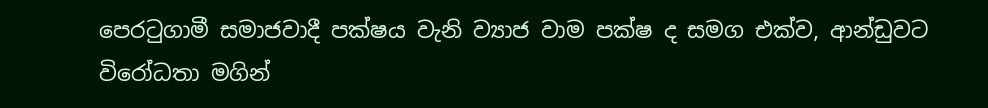පෙරටුගාමී සමාජවාදී පක්ෂය වැනි ව්‍යාජ වාම පක්ෂ ද සමග එක්ව, ආන්ඩුවට විරෝධතා මගින්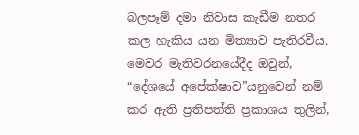බලපෑම් දමා නිවාස කැඩීම නතර කල හැකිය යන මිත්‍යාව පැතිරවීය. මෙවර මැතිවරනයේදීද ඔවුන්, “දේශයේ අපේක්ෂාව”යනුවෙන් නම් කර ඇති ප්‍රතිපත්ති ප්‍රකාශය තුලින්,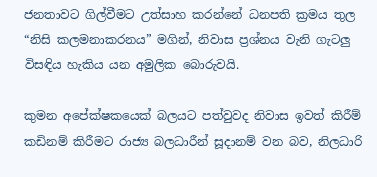ජනතාවට ගිල්වීමට උත්සාහ කරන්නේ ධනපති ක්‍රමය තුල “නිසි කලමනාකරනය” මගින්, නිවාස ප්‍රශ්නය වැනි ගැටලු‍ විසඳිය හැකිය යන අමුලික බොරුවයි.

කුමන අපේක්ෂකයෙක් බලයට පත්වුවද නිවාස ඉවත් කිරීම් කඩිනම් කිරීමට රාජ්‍ය බලධාරීන් සූදානම් වන බව, නිලධාරි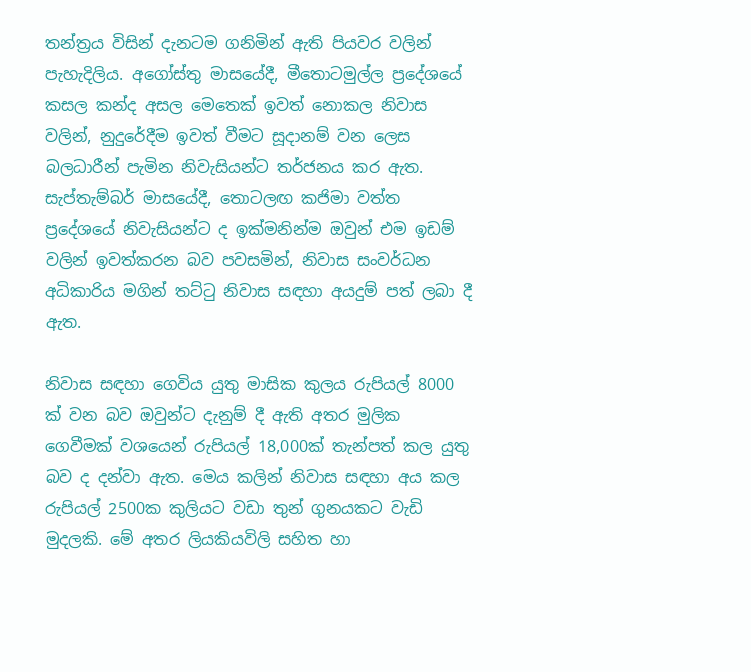තන්ත්‍රය විසින් දැනටම ගනිමින් ඇති පියවර වලින් පැහැදිලිය. අගෝස්තු මාසයේදී, මීතොටමුල්ල ප්‍රදේශයේ කසල කන්ද අසල මෙතෙක් ඉවත් නොකල නිවාස වලින්, නුදුරේදීම ඉවත් වීමට සූදානම් වන ලෙස බලධාරීන් පැමින නිවැසියන්ට තර්ජනය කර ඇත. සැප්තැම්බර් මාසයේදී, තොටලඟ කජිමා වත්ත ප්‍රදේශයේ නිවැසියන්ට ද ඉක්මනින්ම ඔවුන් එම ඉඩම් වලින් ඉවත්කරන බව පවසමින්, නිවාස සංවර්ධන අධිකාරිය මගින් තට්ටු නිවාස සඳහා අයදුම් පත් ලබා දී ඇත.

නිවාස සඳහා ගෙවිය යුතු මාසික කුලය රුපියල් 8000 ක් වන බව ඔවුන්ට දැනුම් දී ඇති අතර මුලික ගෙවීමක් වශයෙන් රුපියල් 18,000ක් තැන්පත් කල යුතු බව ද දන්වා ඇත. මෙය කලින් නිවාස සඳහා අය කල රුපියල් 2500ක කුලියට වඩා තුන් ගුනයකට වැඩි මුදලකි. මේ අතර ලියකියවිලි සහිත හා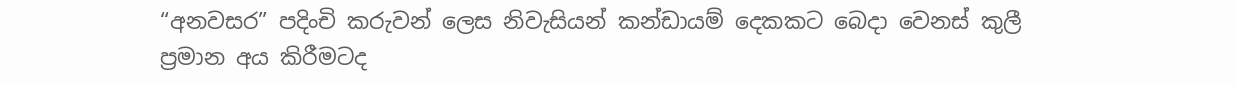“අනවසර” පදිංචි කරුවන් ලෙස නිවැසියන් කන්ඩායම් දෙකකට බෙදා වෙනස් කුලී ප්‍රමාන අය කිරීමටද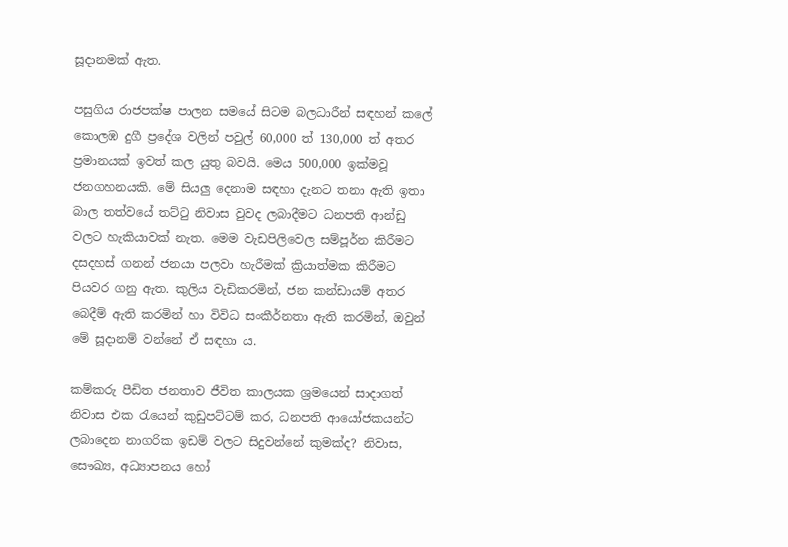සූදානමක් ඇත.

පසුගිය රාජපක්ෂ පාලන සමයේ සිටම බලධාරීන් සඳහන් කලේ කොලඹ දුගී ප්‍රදේශ වලින් පවුල් 60,000 ත් 130,000 ත් අතර ප්‍රමානයක් ඉවත් කල යුතු බවයි. මෙය 500,000 ඉක්මවූ ජනගහනයකි. මේ සියලු‍ දෙනාම සඳහා දැනට තනා ඇති ඉතා බාල තත්වයේ තට්ටු නිවාස වුවද ලබාදීමට ධනපති ආන්ඩු වලට හැකියාවක් නැත. මෙම වැඩපිලිවෙල සම්පූර්න කිරීමට දසදහස් ගනන් ජනයා පලවා හැරීමක් ක්‍රියාත්මක කිරීමට පියවර ගනු ඇත. කුලිය වැඩිකරමින්, ජන කන්ඩායම් අතර බෙදීම් ඇති කරමින් හා විවිධ සංකීර්නතා ඇති කරමින්, ඔවුන් මේ සූදානම් වන්නේ ඒ සඳහා ය.

කම්කරු පීඩිත ජනතාව ජීවිත කාලයක ශ්‍රමයෙන් සාදාගත් නිවාස එක රැයෙන් කුඩුපට්ටම් කර, ධනපති ආයෝජකයන්ට ලබාදෙන නාගරික ඉඩම් වලට සිදුවන්නේ කුමක්ද? නිවාස, සෞඛ්‍ය, අධ්‍යාපනය හෝ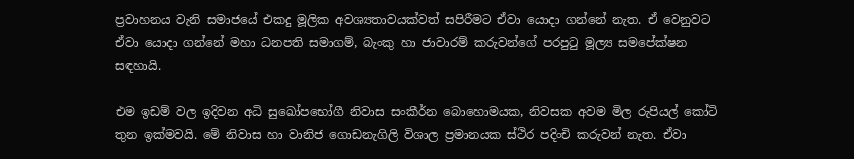ප්‍රවාහනය වැනි සමාජයේ එකදු මූලික අවශ්‍යතාවයක්වත් සපිරීමට ඒවා යොදා ගන්නේ නැත. ඒ වෙනුවට ඒවා යොදා ගන්නේ මහා ධනපති සමාගම්, බැංකු හා ජාවාරම් කරුවන්ගේ පරපුටු මූල්‍ය සමපේක්ෂන සඳහායි.

එම ඉඩම් වල ඉදිවන අධි සුඛෝපභෝගී නිවාස සංකීර්න බොහොමයක, නිවසක අවම මිල රුපියල් කෝටි තුන ඉක්මවයි. මේ නිවාස හා වානිජ ගොඩනැගිලි විශාල ප්‍රමානයක ස්ථිර පදිංචි කරුවන් නැත. ඒවා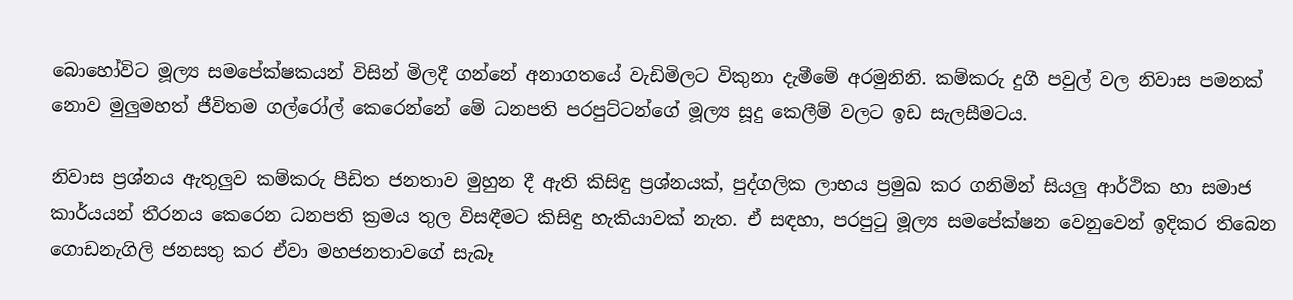බොහෝවිට මූල්‍ය සමපේක්ෂකයන් විසින් මිලදී ගන්නේ අනාගතයේ වැඩිමිලට විකුනා දැමීමේ අරමුනිනි. කම්කරු දුගී පවුල් වල නිවාස පමනක් නොව මුලුමහත් ජීවිතම ගල්රෝල් කෙරෙන්නේ මේ ධනපති පරපුට්ටන්ගේ මූල්‍ය සූදු කෙලීම් වලට ඉඩ සැලසීමටය.

නිවාස ප්‍රශ්නය ඇතුලුව කම්කරු පීඩිත ජනතාව මුහුන දී ඇති කිසිඳු ප්‍රශ්නයක්, පුද්ගලික ලාභය ප්‍රමුඛ කර ගනිමින් සියලු‍ ආර්ථික හා සමාජ කාර්යයන් තීරනය කෙරෙන ධනපති ක්‍රමය තුල විසඳීමට කිසිඳු හැකියාවක් නැත. ඒ සඳහා, පරපුටු මූල්‍ය සමපේක්ෂන වෙනුවෙන් ඉදිකර තිබෙන ගොඩනැගිලි ජනසතු කර ඒවා මහජනතාවගේ සැබෑ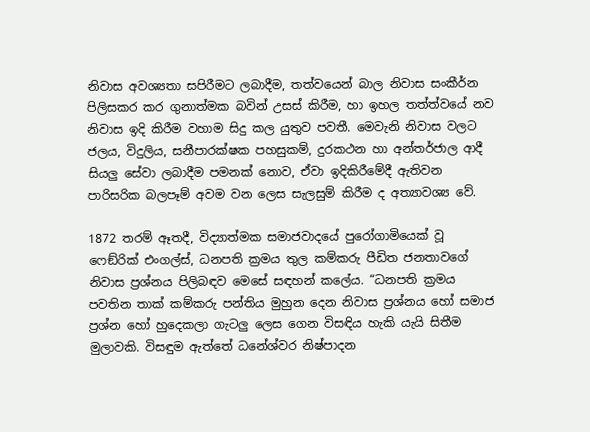නිවාස අවශ්‍යතා සපිරීමට ලබාදීම, තත්වයෙන් බාල නිවාස සංකීර්න පිලිසකර කර ගුනාත්මක බවින් උසස් කිරීම, හා ඉහල තත්ත්වයේ නව නිවාස ඉදි කිරීම වහාම සිදු කල යුතුව පවතී. මෙවැනි නිවාස වලට ජලය, විදුලිය, සනීපාරක්ෂක පහසුකම්, දුරකථන හා අන්තර්ජාල ආදී සියලු‍ සේවා ලබාදීම පමනක් නොව, ඒවා ඉදිකිරීමේදී ඇතිවන පාරිසරික බලපෑම් අවම වන ලෙස සැලසුම් කිරීම ද අත්‍යාවශ්‍ය වේ.

1872 තරම් ඈතදී, විද්‍යාත්මක සමාජවාදයේ පුරෝගාමියෙක් වූ ෆෙඞ්රික් එංගල්ස්, ධනපති ක්‍රමය තුල කම්කරු පීඩිත ජනතාවගේ නිවාස ප්‍රශ්නය පිලිබඳව මෙසේ සඳහන් කලේය. “ධනපති ක්‍රමය පවතින තාක් කම්කරු පන්තිය මුහුන දෙන නිවාස ප්‍රශ්නය හෝ සමාජ ප්‍රශ්න හෝ හුදෙකලා ගැටලු‍ ලෙස ගෙන විසඳිය හැකි යැයි සිතීම මුලාවකි. විසඳුම ඇත්තේ ධනේශ්වර නිෂ්පාදන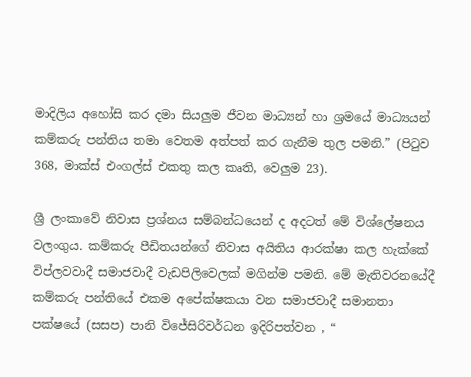මාදිලිය අහෝසි කර දමා සියලු‍ම ජීවන මාධ්‍යන් හා ශ්‍රමයේ මාධ්‍යයන් කම්කරු පන්තිය තමා වෙතම අත්පත් කර ගැනීම තුල පමනි.” (පිටුව 368, මාක්ස් එංගල්ස් එකතු කල කෘති, වෙලුම 23).

ශ්‍රී ලංකාවේ නිවාස ප්‍රශ්නය සම්බන්ධයෙන් ද අදටත් මේ විශ්ලේෂනය වලංගුය. කම්කරු පීඩිතයන්ගේ නිවාස අයිතිය ආරක්ෂා කල හැක්කේ විප්ලවවාදී සමාජවාදී වැඩපිලිවෙලක් මගින්ම පමනි. මේ මැතිවරනයේදී කම්කරු පන්තියේ එකම අපේක්ෂකයා වන සමාජවාදී සමානතා පක්ෂයේ (සසප) පානි විජේසිරිවර්ධන ඉදිරිපත්වන , “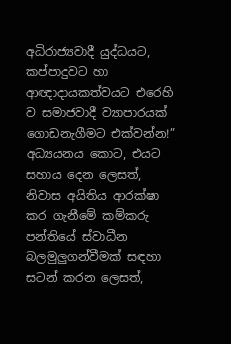අධිරාජ්‍යවාදී යුද්ධයට, කප්පාදුවට හා ආඥාදායකත්වයට එරෙහි ව සමාජවාදී ව්‍යාපාරයක් ගොඩනැගීමට එක්වන්න!” අධ්‍යයනය කොට, එයට සහාය දෙන ලෙසත්, නිවාස අයිතිය ආරක්ෂා කර ගැනීමේ කම්කරු පන්තියේ ස්වාධීන බලමුලු‍ගන්වීමක් සඳහා සටන් කරන ලෙසත්,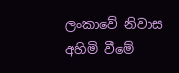ලංකාවේ නිවාස අහිමි වීමේ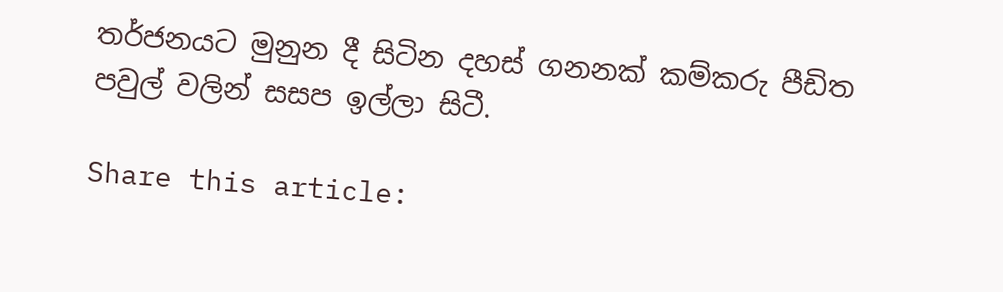තර්ජනයට මුනුන දී සිටින දහස් ගනනක් කම්කරු පීඩිත පවුල් වලින් සසප ඉල්ලා සිටී.

Share this article: